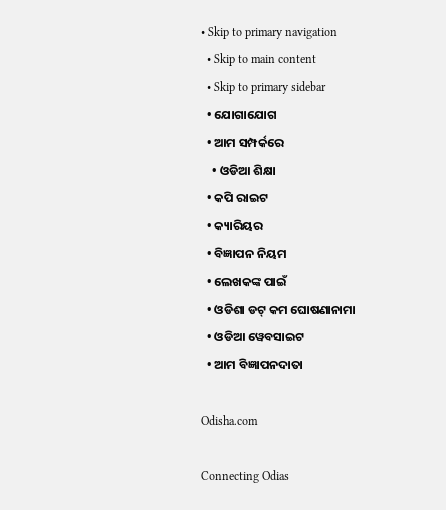• Skip to primary navigation
  • Skip to main content
  • Skip to primary sidebar
  • ଯୋଗାଯୋଗ
  • ଆମ ସମ୍ପର୍କରେ
    • ଓଡିଆ ଶିକ୍ଷା
  • କପି ରାଇଟ
  • କ୍ୟାରିୟର
  • ବିଜ୍ଞାପନ ନିୟମ
  • ଲେଖକଙ୍କ ପାଇଁ
  • ଓଡିଶା ଡଟ୍ କମ ଘୋଷଣାନାମା
  • ଓଡିଆ ୱେବସାଇଟ
  • ଆମ ବିଜ୍ଞାପନଦାତା

Odisha.com

Connecting Odias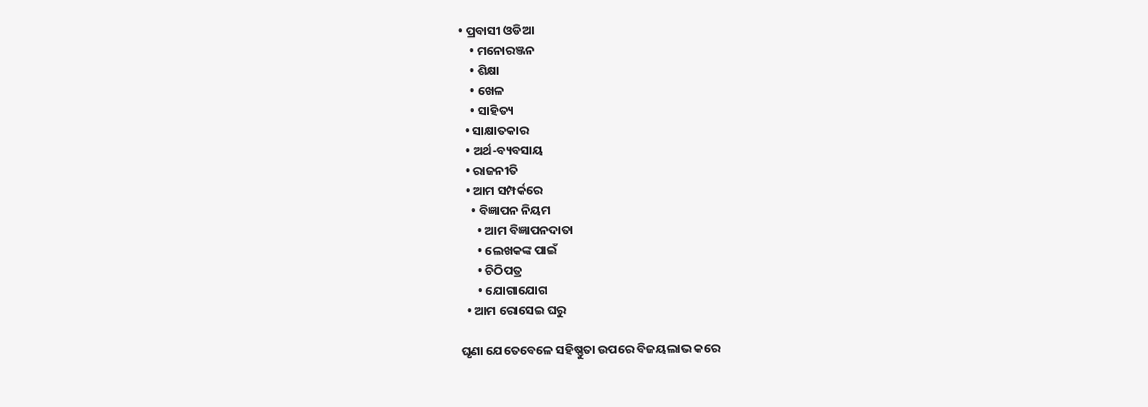• ପ୍ରବାସୀ ଓଡିଆ
    • ମନୋରଞ୍ଜନ
    • ଶିକ୍ଷା
    • ଖେଳ
    • ସାହିତ୍ୟ
  • ସାକ୍ଷାତକାର
  • ଅର୍ଥ-ବ୍ୟବସାୟ
  • ରାଜନୀତି
  • ଆମ ସମ୍ପର୍କରେ
    • ବିଜ୍ଞାପନ ନିୟମ
      • ଆମ ବିଜ୍ଞାପନଦାତା
      • ଲେଖକଙ୍କ ପାଇଁ
      • ଚିଠିପତ୍ର
      • ଯୋଗାଯୋଗ
  • ଆମ ରୋସେଇ ଘରୁ

ଘୃଣା ଯେତେବେଳେ ସହିଷ୍ଣୁତା ଉପରେ ବିଜୟଲାଭ କରେ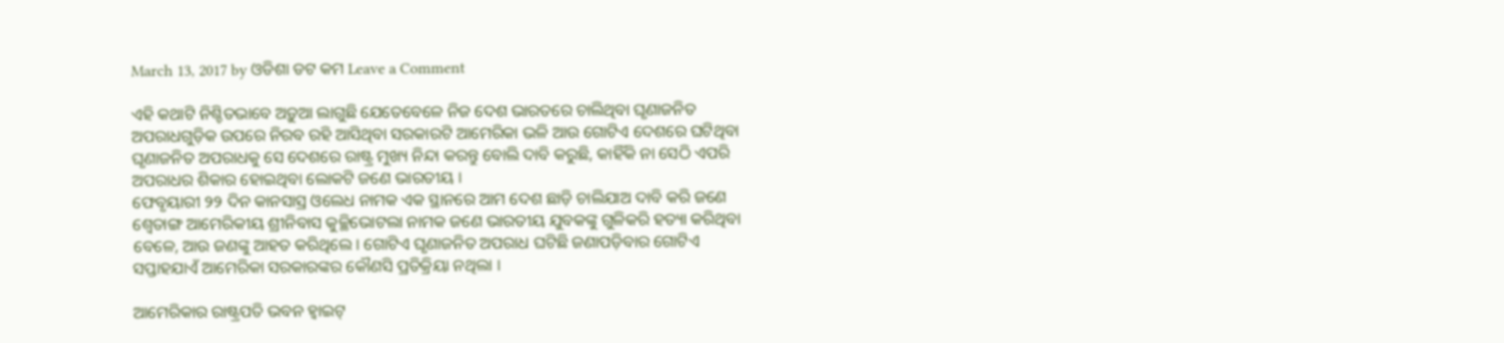March 13, 2017 by ଓଡିଶା ଡଟ କମ Leave a Comment

ଏହି କଥାଟି ନିଶ୍ଚିତଭାବେ ଅଡ଼ୁଆ ଲାଗୁଛି ଯେତେବେଳେ ନିଜ ଦେଶ ଭାରତରେ ଚାଲିଥିବା ଘୃଣାଜନିତ ଅପରାଧଗୁଡ଼ିକ ଉପରେ ନିରବ ରହି ଆସିଥିବା ସରକାରଟି ଆମେରିକା ଭଳି ଆଉ ଗୋଟିଏ ଦେଶରେ ଘଟିଥିବା ଘୃଣାଜନିତ ଅପରାଧକୁ ସେ ଦେଶରେ ରାଷ୍ଟ୍ର ମୁଖ୍ୟ ନିନ୍ଦା କରନ୍ତୁ ବୋଲି ଦାବି କରୁଛି, କାହିଁକି ନା ସେଠି ଏପରି ଅପରାଧର ଶିକାର ହୋଇଥିବା ଲୋକଟି ଜଣେ ଭାରତୀୟ ।
ଫେବୃୟାରୀ ୨୨ ଦିନ କାନସାସ୍ର ଓଲେଧ ନାମକ ଏକ ସ୍ଥାନରେ ଆମ ଦେଶ ଛାଡ଼ି ଚାଲିଯାଅ ଦାବି କରି ଜଣେ ଶ୍ୱେତାଙ୍ଗ ଆମେରିକୀୟ ଶ୍ରୀନିବାସ କୁଚ୍ଛିଭୋଟଲା ନାମକ ଜଣେ ଭାରତୀୟ ଯୁବକଙ୍କୁ ଗୁଳିକରି ହତ୍ୟା କରିଥିବା ବେଳେ, ଆଉ ଜଣଙ୍କୁ ଆହତ କରିଥିଲେ । ଗୋଟିଏ ଘୃଣାଜନିତ ଅପରାଧ ଘଟିଛି ଜଣାପଡ଼ିବାର ଗୋଟିଏ ସପ୍ତାହଯାଏଁ ଆମେରିକା ସରକାରଙ୍କର କୌଣସି ପ୍ରତିକ୍ରିୟା ନଥିଲା ।

ଆମେରିକାର ରାଷ୍ଟ୍ରପତି ଭବନ ହ୍ୱାଇଟ୍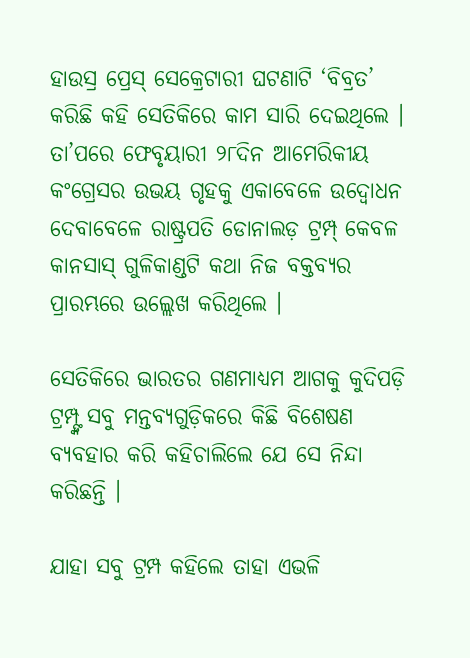ହାଉସ୍ର ପ୍ରେସ୍ ସେକ୍ରେଟାରୀ ଘଟଣାଟି ‘ବିବ୍ରତ’ କରିଛି କହି ସେତିକିରେ କାମ ସାରି ଦେଇଥିଲେ । ତା’ପରେ ଫେବୃୟାରୀ ୨୮ଦିନ ଆମେରିକୀୟ କଂଗ୍ରେସର ଉଭୟ ଗୃହକୁ ଏକାବେଳେ ଉଦ୍ବୋଧନ ଦେବାବେଳେ ରାଷ୍ଟ୍ରପତି ଡୋନାଲଡ଼ ଟ୍ରମ୍ପ୍ କେବଳ କାନସାସ୍ ଗୁଳିକାଣ୍ଡଟି କଥା ନିଜ ବକ୍ତବ୍ୟର ପ୍ରାରମ୍ଭରେ ଉଲ୍ଲେଖ କରିଥିଲେ ।

ସେତିକିରେ ଭାରତର ଗଣମାଧ୍ୟମ ଆଗକୁ କୁଦିପଡ଼ି ଟ୍ରମ୍ପ୍ଙ୍କ ସବୁ ମନ୍ତବ୍ୟଗୁଡ଼ିକରେ କିଛି ବିଶେଷଣ ବ୍ୟବହାର କରି କହିଚାଲିଲେ ଯେ ସେ ନିନ୍ଦା କରିଛନ୍ତି ।

ଯାହା ସବୁ ଟ୍ରମ୍ପ କହିଲେ ତାହା ଏଭଳି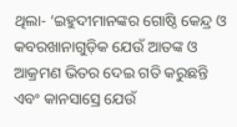ଥିଲା- ‘ଇହୁଦୀମାନଙ୍କର ଗୋଷ୍ଠି କେନ୍ଦ୍ର ଓ କବରଖାନାଗୁଡ଼ିକ ଯେଉଁ ଆତଙ୍କ ଓ ଆକ୍ରମଣ ଭିତର ଦେଇ ଗତି କରୁଛନ୍ତି ଏବଂ କାନସାସ୍ରେ ଯେଉଁ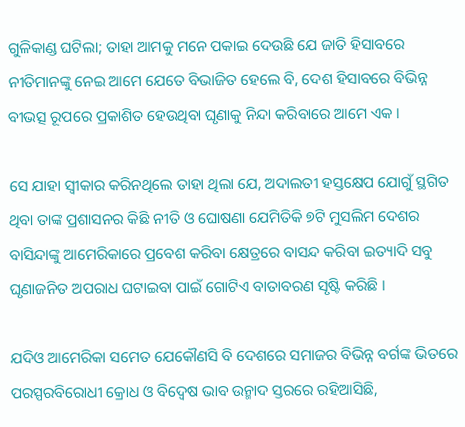ଗୁଳିକାଣ୍ଡ ଘଟିଲା; ତାହା ଆମକୁ ମନେ ପକାଇ ଦେଉଛି ଯେ ଜାତି ହିସାବରେ ନୀତିମାନଙ୍କୁ ନେଇ ଆମେ ଯେତେ ବିଭାଜିତ ହେଲେ ବି, ଦେଶ ହିସାବରେ ବିଭିନ୍ନ ବୀଭତ୍ସ ରୂପରେ ପ୍ରକାଶିତ ହେଉଥିବା ଘୃଣାକୁ ନିନ୍ଦା କରିବାରେ ଆମେ ଏକ ।

ସେ ଯାହା ସ୍ୱୀକାର କରିନଥିଲେ ତାହା ଥିଲା ଯେ, ଅଦାଲତୀ ହସ୍ତକ୍ଷେପ ଯୋଗୁଁ ସ୍ଥଗିତ ଥିବା ତାଙ୍କ ପ୍ରଶାସନର କିଛି ନୀତି ଓ ଘୋଷଣା ଯେମିତିକି ୭ଟି ମୁସଲିମ ଦେଶର ବାସିନ୍ଦାଙ୍କୁ ଆମେରିକାରେ ପ୍ରବେଶ କରିବା କ୍ଷେତ୍ରରେ ବାସନ୍ଦ କରିବା ଇତ୍ୟାଦି ସବୁ ଘୃଣାଜନିତ ଅପରାଧ ଘଟାଇବା ପାଇଁ ଗୋଟିଏ ବାତାବରଣ ସୃଷ୍ଟି କରିଛି ।

ଯଦିଓ ଆମେରିକା ସମେତ ଯେକୌଣସି ବି ଦେଶରେ ସମାଜର ବିଭିନ୍ନ ବର୍ଗଙ୍କ ଭିତରେ ପରସ୍ପରବିରୋଧୀ କ୍ରୋଧ ଓ ବିଦ୍ୱେଷ ଭାବ ଉନ୍ମାଦ ସ୍ତରରେ ରହିଆସିଛି,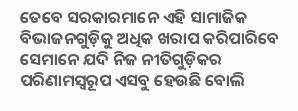ତେବେ ସରକାରମାନେ ଏହି ସାମାଜିକ ବିଭାଜନଗୁଡ଼ିକୁ ଅଧିକ ଖରାପ କରିପାରିବେ ସେମାନେ ଯଦି ନିଜ ନୀତିଗୁଡ଼ିକର ପରିଣାମସ୍ୱରୂପ ଏସବୁ ହେଉଛି ବୋଲି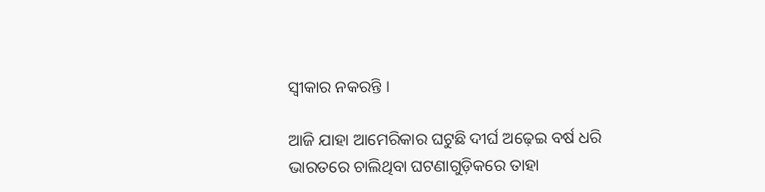ସ୍ୱୀକାର ନକରନ୍ତି ।

ଆଜି ଯାହା ଆମେରିକାର ଘଟୁଛି ଦୀର୍ଘ ଅଢ଼େଇ ବର୍ଷ ଧରି ଭାରତରେ ଚାଲିଥିବା ଘଟଣାଗୁଡ଼ିକରେ ତାହା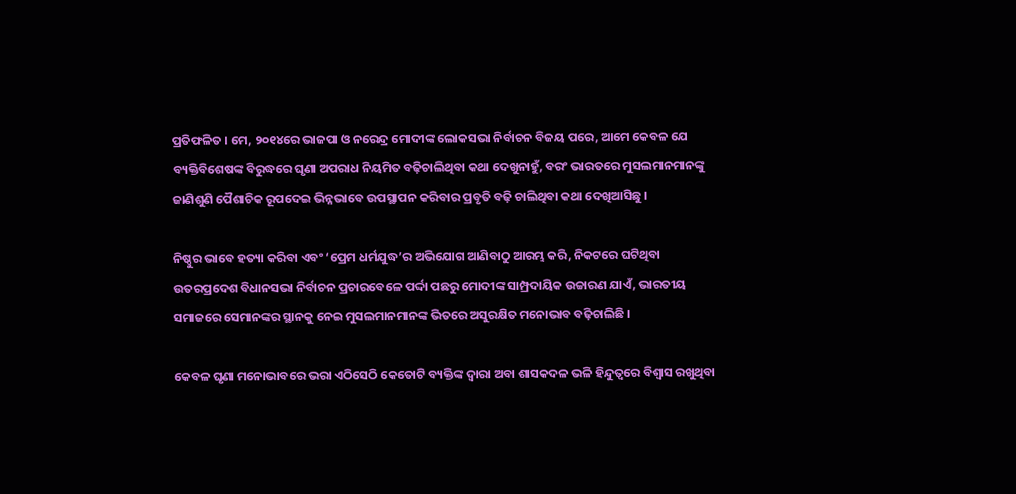ପ୍ରତିଫଳିତ । ମେ, ୨୦୧୪ରେ ଭାଜପା ଓ ନରେନ୍ଦ୍ର ମୋଦୀଙ୍କ ଲୋକସଭା ନିର୍ବାଚନ ବିଜୟ ପରେ, ଆମେ କେବଳ ଯେ ବ୍ୟକ୍ତିବିଶେଷଙ୍କ ବିରୁଦ୍ଧରେ ଘୃଣା ଅପରାଧ ନିୟମିତ ବଢ଼ିଚାଲିଥିବା କଥା ଦେଖୁନାହୁଁ, ବରଂ ଭାରତରେ ମୁସଲମାନମାନଙ୍କୁ ଜାଣିଶୁଣି ପୈଶାଚିକ ରୂପଦେଇ ଭିନ୍ନଭାବେ ଉପସ୍ଥାପନ କରିବାର ପ୍ରବୃତି ବଢ଼ି ଚାଲିଥିବା କଥା ଦେଖିଆସିଛୁ ।

ନିଷ୍ଠୁର ଭାବେ ହତ୍ୟା କରିବା ଏବଂ ‘ପ୍ରେମ ଧର୍ମଯୁଦ୍ଧ’ର ଅଭିଯୋଗ ଆଣିବାଠୁ ଆରମ୍ଭ କରି, ନିକଟରେ ଘଟିଥିବା ଉତରପ୍ରଦେଶ ବିଧାନସଭା ନିର୍ବାଚନ ପ୍ରଚାରବେଳେ ପର୍ଦ୍ଦା ପଛରୁ ମୋଦୀଙ୍କ ସାମ୍ପ୍ରଦାୟିକ ଉଚ୍ଚାରଣ ଯାଏଁ, ଭାରତୀୟ ସମାଜରେ ସେମାନଙ୍କର ସ୍ଥାନକୁ ନେଇ ମୁସଲମାନମାନଙ୍କ ଭିତରେ ଅସୁରକ୍ଷିତ ମନୋଭାବ ବଢ଼ିଚାଲିଛି ।

କେବଳ ଘୃଣା ମନୋଭାବରେ ଭରା ଏଠିସେଠି କେତୋଟି ବ୍ୟକ୍ତିଙ୍କ ଦ୍ୱାରା ଅବା ଶାସକଦଳ ଭଳି ହିନ୍ଦୁତ୍ୱରେ ବିଶ୍ୱାସ ରଖୁଥିବା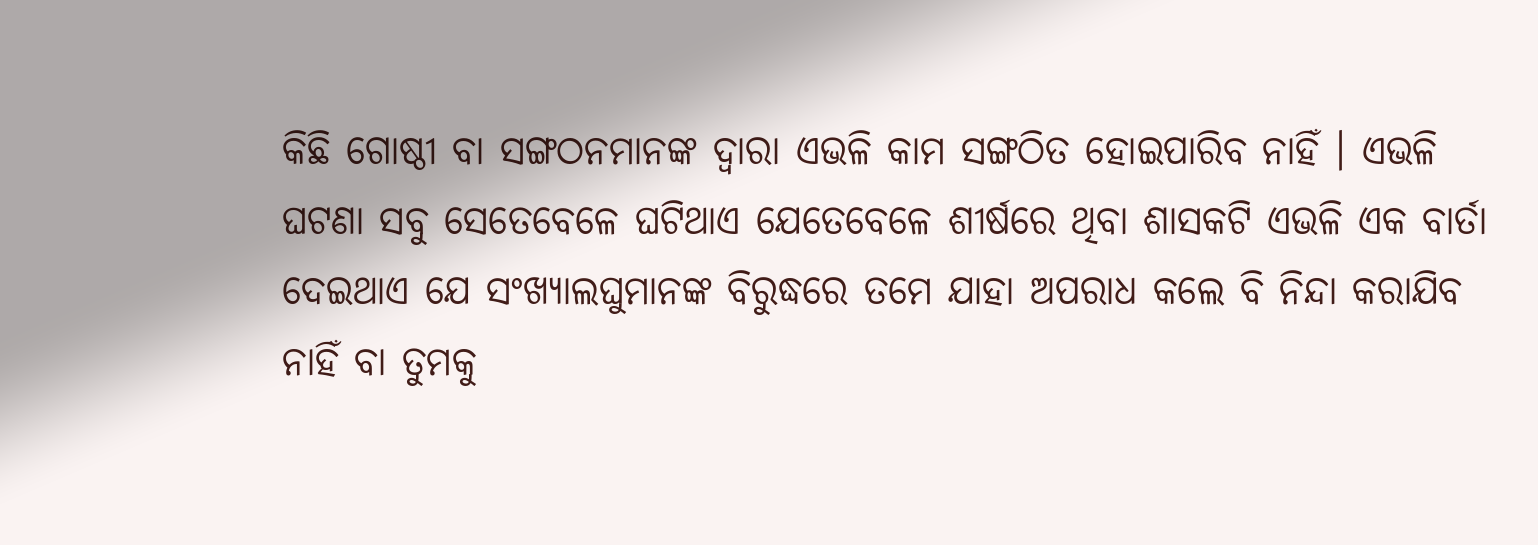କିଛି ଗୋଷ୍ଠୀ ବା ସଙ୍ଗଠନମାନଙ୍କ ଦ୍ୱାରା ଏଭଳି କାମ ସଙ୍ଗଠିତ ହୋଇପାରିବ ନାହିଁ । ଏଭଳି ଘଟଣା ସବୁ ସେତେବେଳେ ଘଟିଥାଏ ଯେତେବେଳେ ଶୀର୍ଷରେ ଥିବା ଶାସକଟି ଏଭଳି ଏକ ବାର୍ତା ଦେଇଥାଏ ଯେ ସଂଖ୍ୟାଲଘୁମାନଙ୍କ ବିରୁଦ୍ଧରେ ତମେ ଯାହା ଅପରାଧ କଲେ ବି ନିନ୍ଦା କରାଯିବ ନାହିଁ ବା ତୁମକୁ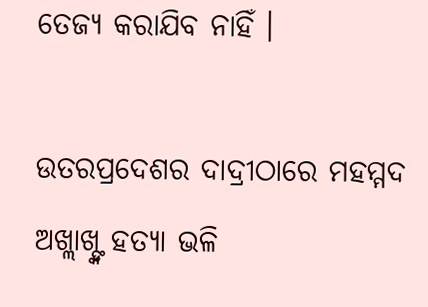ତେଜ୍ୟ କରାଯିବ ନାହିଁ ।

ଉତରପ୍ରଦେଶର ଦାଦ୍ରୀଠାରେ ମହମ୍ମଦ ଅଖ୍ଲାଖ୍ଙ୍କ ହତ୍ୟା ଭଳି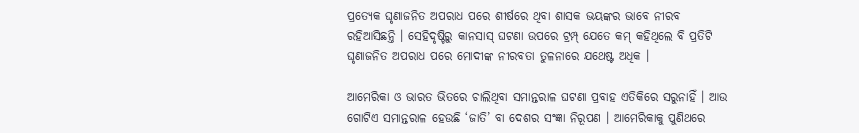ପ୍ରତ୍ୟେକ ଘୃଣାଜନିତ ଅପରାଧ ପରେ ଶୀର୍ଷରେ ଥିବା ଶାସକ ଭୟଙ୍କର ଭାବେ ନୀରବ ରହିଆସିଛନ୍ତି । ସେହିଦୃଷ୍ଟିରୁ କାନସାସ୍ ଘଟଣା ଉପରେ ଟ୍ରମ୍ପ୍ ଯେତେ କମ୍ କହିଥିଲେ ବି ପ୍ରତିଟି ଘୃଣାଜନିତ ଅପରାଧ ପରେ ମୋଦୀଙ୍କ ନୀରବତା ତୁଳନାରେ ଯଥେଷ୍ଟ ଅଧିକ ।

ଆମେରିକା ଓ ଭାରତ ଭିତରେ ଚାଲିଥିବା ସମାନ୍ତରାଳ ଘଟଣା ପ୍ରବାହ ଏତିକିରେ ସରୁନାହିଁ । ଆଉ ଗୋଟିଏ ସମାନ୍ତରାଳ ହେଉଛି ‘ଜାତି’ ବା ଦେଶର ସଂଜ୍ଞା ନିରୂପଣ । ଆମେରିକାକୁ ପୁଣିଥରେ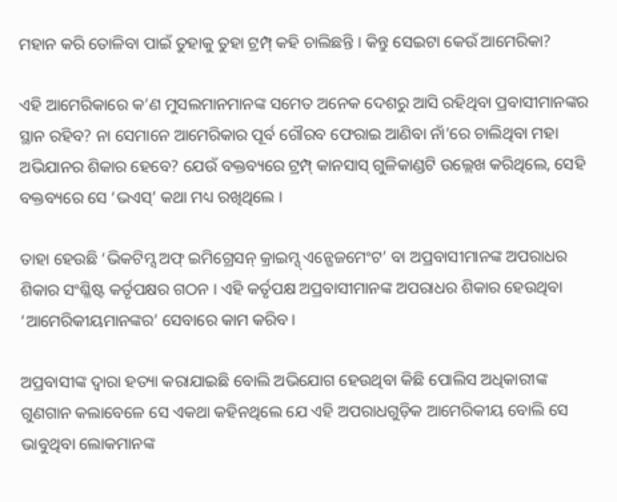ମହାନ କରି ତୋଳିବା ପାଇଁ ତୁହାକୁ ତୁହା ଟ୍ରମ୍ପ୍ କହି ଚାଲିଛନ୍ତି । କିନ୍ତୁ ସେଇଟା କେଉଁ ଆମେରିକା?

ଏହି ଆମେରିକାରେ କ’ଣ ମୁସଲମାନମାନଙ୍କ ସମେତ ଅନେକ ଦେଶରୁ ଆସି ରହିଥିବା ପ୍ରବାସୀମାନଙ୍କର ସ୍ଥାନ ରହିବ? ନା ସେମାନେ ଆମେରିକାର ପୂର୍ବ ଗୌରବ ଫେରାଇ ଆଣିବା ନାଁ’ରେ ଚାଲିଥିବା ମହା ଅଭିଯାନର ଶିକାର ହେବେ? ଯେଉଁ ବକ୍ତବ୍ୟରେ ଟ୍ରମ୍ପ୍ କାନସାସ୍ ଗୁଳିକାଣ୍ଡଟି ଉଲ୍ଲେଖ କରିଥିଲେ, ସେହି ବକ୍ତବ୍ୟରେ ସେ ‘ଭଏସ୍’ କଥା ମଧ୍ୟ ରଖିଥିଲେ ।

ତାହା ହେଉଛି ‘ଭିକଟିମ୍ସ ଅଫ୍ ଇମିଗ୍ରେସନ୍ କ୍ରାଇମ୍ସ୍ ଏନ୍ଗେଜମେଂଟ’ ବା ଅପ୍ରବାସୀମାନଙ୍କ ଅପରାଧର ଶିକାର ସଂଶ୍ଳିଷ୍ଟ କର୍ତୃପକ୍ଷର ଗଠନ । ଏହି କର୍ତୃପକ୍ଷ ଅପ୍ରବାସୀମାନଙ୍କ ଅପରାଧର ଶିକାର ହେଉଥିବା ‘ଆମେରିକୀୟମାନଙ୍କର’ ସେବାରେ କାମ କରିବ ।

ଅପ୍ରବାସୀଙ୍କ ଦ୍ୱାରା ହତ୍ୟା କରାଯାଇଛି ବୋଲି ଅଭିଯୋଗ ହେଉଥିବା କିଛି ପୋଲିସ ଅଧିକାରୀଙ୍କ ଗୁଣଗାନ କଲାବେଳେ ସେ ଏକଥା କହିନଥିଲେ ଯେ ଏହି ଅପରାଧଗୁଡ଼ିକ ଆମେରିକୀୟ ବୋଲି ସେ ଭାବୁଥିବା ଲୋକମାନଙ୍କ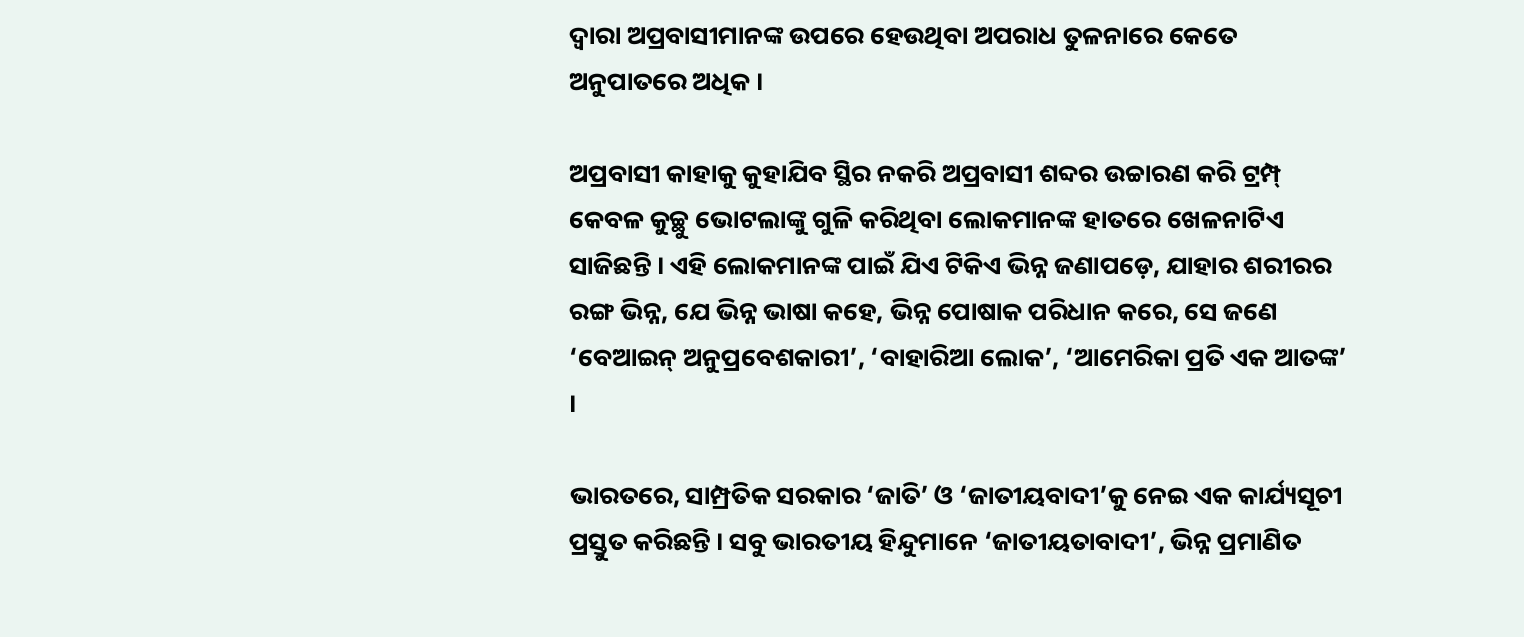ଦ୍ୱାରା ଅପ୍ରବାସୀମାନଙ୍କ ଉପରେ ହେଉଥିବା ଅପରାଧ ତୁଳନାରେ କେତେ ଅନୁପାତରେ ଅଧିକ ।

ଅପ୍ରବାସୀ କାହାକୁ କୁହାଯିବ ସ୍ଥିର ନକରି ଅପ୍ରବାସୀ ଶବ୍ଦର ଉଚ୍ଚାରଣ କରି ଟ୍ରମ୍ପ୍ କେବଳ କୁଚ୍ଛୁ ଭୋଟଲାଙ୍କୁ ଗୁଳି କରିଥିବା ଲୋକମାନଙ୍କ ହାତରେ ଖେଳନାଟିଏ ସାଜିଛନ୍ତି । ଏହି ଲୋକମାନଙ୍କ ପାଇଁ ଯିଏ ଟିକିଏ ଭିନ୍ନ ଜଣାପଡ଼େ, ଯାହାର ଶରୀରର ରଙ୍ଗ ଭିନ୍ନ, ଯେ ଭିନ୍ନ ଭାଷା କହେ, ଭିନ୍ନ ପୋଷାକ ପରିଧାନ କରେ, ସେ ଜଣେ ‘ବେଆଇନ୍ ଅନୁପ୍ରବେଶକାରୀ’, ‘ବାହାରିଆ ଲୋକ’, ‘ଆମେରିକା ପ୍ରତି ଏକ ଆତଙ୍କ’ ।

ଭାରତରେ, ସାମ୍ପ୍ରତିକ ସରକାର ‘ଜାତି’ ଓ ‘ଜାତୀୟବାଦୀ’କୁ ନେଇ ଏକ କାର୍ଯ୍ୟସୂଚୀ ପ୍ରସ୍ତୁତ କରିଛନ୍ତି । ସବୁ ଭାରତୀୟ ହିନ୍ଦୁମାନେ ‘ଜାତୀୟତାବାଦୀ’, ଭିନ୍ନ ପ୍ରମାଣିତ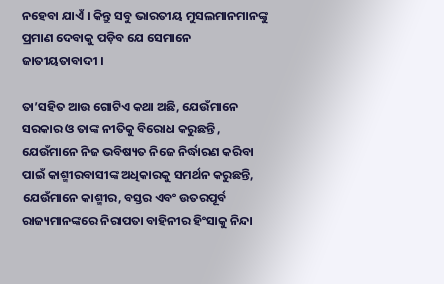ନହେବା ଯାଏଁ । କିନ୍ତୁ ସବୁ ଭାରତୀୟ ମୁସଲମାନମାନଙ୍କୁ ପ୍ରମାଣ ଦେବାକୁ ପଡ଼ିବ ଯେ ସେମାନେ ଜାତୀୟତାବାଦୀ ।

ତା’ସହିତ ଆଉ ଗୋଟିଏ କଥା ଅଛି, ଯେଉଁମାନେ ସରକାର ଓ ତାଙ୍କ ନୀତିକୁ ବିରୋଧ କରୁଛନ୍ତି , ଯେଉଁମାନେ ନିଜ ଭବିଷ୍ୟତ ନିଜେ ନିର୍ଦ୍ଧାରଣ କରିବା ପାଇଁ କାଶ୍ମୀରବାସୀଙ୍କ ଅଧିକାରକୁ ସମର୍ଥନ କରୁଛନ୍ତି, ଯେଉଁମାନେ କାଶ୍ମୀର, ବସ୍ତର ଏବଂ ଉତରପୂର୍ବ ରାଜ୍ୟମାନଙ୍କରେ ନିରାପତା ବାହିନୀର ହିଂସାକୁ ନିନ୍ଦା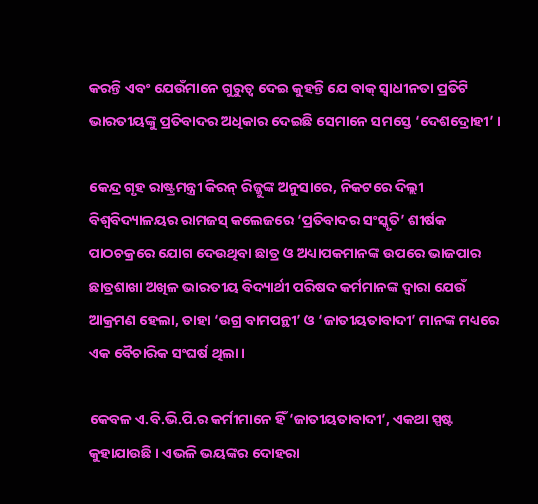କରନ୍ତି ଏବଂ ଯେଉଁମାନେ ଗୁରୁତ୍ୱ ଦେଇ କୁହନ୍ତି ଯେ ବାକ୍ ସ୍ୱାଧୀନତା ପ୍ରତିଟି ଭାରତୀୟଙ୍କୁ ପ୍ରତିବାଦର ଅଧିକାର ଦେଇଛି ସେମାନେ ସମସ୍ତେ ‘ଦେଶଦ୍ରୋହୀ’ ।

କେନ୍ଦ୍ର ଗୃହ ରାଷ୍ଟ୍ରମନ୍ତ୍ରୀ କିରନ୍ ରିଜ୍ଜୁଙ୍କ ଅନୁସାରେ, ନିକଟରେ ଦିଲ୍ଲୀ ବିଶ୍ୱବିଦ୍ୟାଳୟର ରାମଜସ୍ କଲେଜରେ ‘ପ୍ରତିବାଦର ସଂସ୍କୃତି’ ଶୀର୍ଷକ ପାଠଚକ୍ରରେ ଯୋଗ ଦେଉଥିବା ଛାତ୍ର ଓ ଅଧ୍ୟାପକମାନଙ୍କ ଉପରେ ଭାଜପାର ଛାତ୍ରଶାଖା ଅଖିଳ ଭାରତୀୟ ବିଦ୍ୟାର୍ଥୀ ପରିଷଦ କର୍ମମାନଙ୍କ ଦ୍ୱାରା ଯେଉଁ ଆକ୍ରମଣ ହେଲା, ତାହା ‘ଉଗ୍ର ବାମପନ୍ଥୀ’ ଓ ‘ଜାତୀୟତାବାଦୀ’ ମାନଙ୍କ ମଧ୍ୟରେ ଏକ ବୈଚାରିକ ସଂଘର୍ଷ ଥିଲା ।

କେବଳ ଏ.ବି.ଭି.ପି.ର କର୍ମୀମାନେ ହିଁ ‘ଜାତୀୟତାବାଦୀ’, ଏକଥା ସ୍ପଷ୍ଟ କୁହାଯାଉଛି । ଏଭଳି ଭୟଙ୍କର ଦୋହରା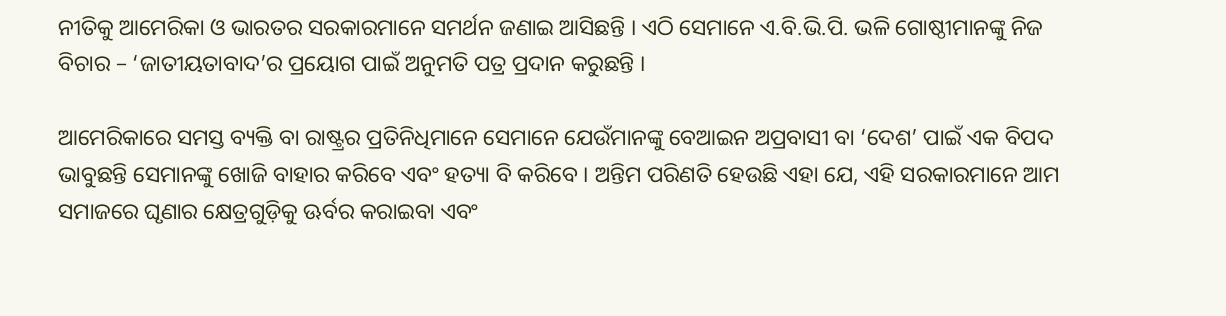ନୀତିକୁ ଆମେରିକା ଓ ଭାରତର ସରକାରମାନେ ସମର୍ଥନ ଜଣାଇ ଆସିଛନ୍ତି । ଏଠି ସେମାନେ ଏ.ବି.ଭି.ପି. ଭଳି ଗୋଷ୍ଠୀମାନଙ୍କୁ ନିଜ ବିଚାର – ‘ଜାତୀୟତାବାଦ’ର ପ୍ରୟୋଗ ପାଇଁ ଅନୁମତି ପତ୍ର ପ୍ରଦାନ କରୁଛନ୍ତି ।

ଆମେରିକାରେ ସମସ୍ତ ବ୍ୟକ୍ତି ବା ରାଷ୍ଟ୍ରର ପ୍ରତିନିଧିମାନେ ସେମାନେ ଯେଉଁମାନଙ୍କୁ ବେଆଇନ ଅପ୍ରବାସୀ ବା ‘ଦେଶ’ ପାଇଁ ଏକ ବିପଦ ଭାବୁଛନ୍ତି ସେମାନଙ୍କୁ ଖୋଜି ବାହାର କରିବେ ଏବଂ ହତ୍ୟା ବି କରିବେ । ଅନ୍ତିମ ପରିଣତି ହେଉଛି ଏହା ଯେ, ଏହି ସରକାରମାନେ ଆମ ସମାଜରେ ଘୃଣାର କ୍ଷେତ୍ରଗୁଡ଼ିକୁ ଊର୍ବର କରାଇବା ଏବଂ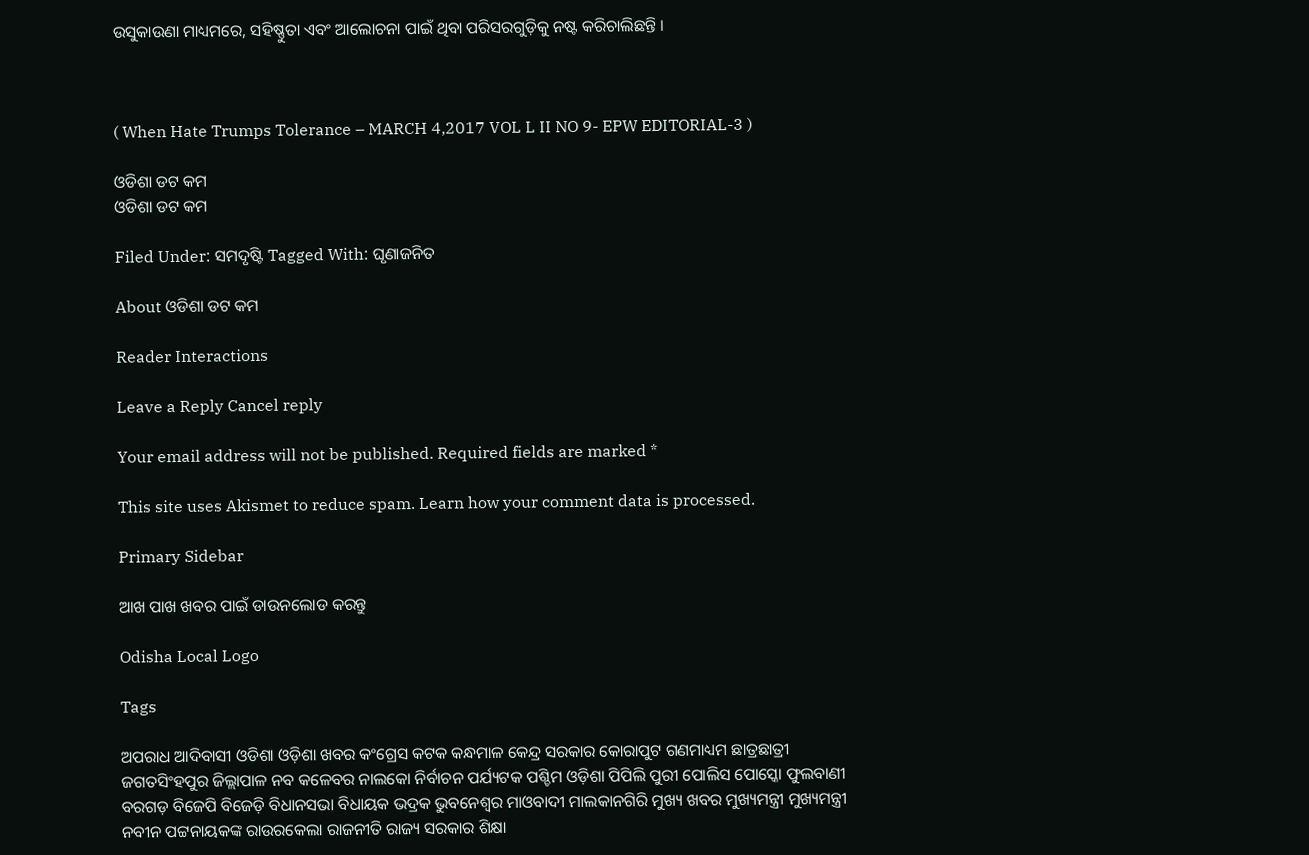ଉସୁକାଉଣା ମାଧ୍ୟମରେ, ସହିଷ୍ଣୁତା ଏବଂ ଆଲୋଚନା ପାଇଁ ଥିବା ପରିସରଗୁଡ଼ିକୁ ନଷ୍ଟ କରିଚାଲିଛନ୍ତି ।



( When Hate Trumps Tolerance – MARCH 4,2017 VOL L II NO 9- EPW EDITORIAL-3 )

ଓଡିଶା ଡଟ କମ
ଓଡିଶା ଡଟ କମ

Filed Under: ସମଦୃଷ୍ଟି Tagged With: ଘୃଣାଜନିତ

About ଓଡିଶା ଡଟ କମ

Reader Interactions

Leave a Reply Cancel reply

Your email address will not be published. Required fields are marked *

This site uses Akismet to reduce spam. Learn how your comment data is processed.

Primary Sidebar

ଆଖ ପାଖ ଖବର ପାଇଁ ଡାଉନଲୋଡ କରନ୍ତୁ

Odisha Local Logo

Tags

ଅପରାଧ ଆଦିବାସୀ ଓଡିଶା ଓଡ଼ିଶା ଖବର କଂଗ୍ରେସ କଟକ କନ୍ଧମାଳ କେନ୍ଦ୍ର ସରକାର କୋରାପୁଟ ଗଣମାଧ୍ୟମ ଛାତ୍ରଛାତ୍ରୀ ଜଗତସିଂହପୁର ଜିଲ୍ଲାପାଳ ନବ କଳେବର ନାଲକୋ ନିର୍ବାଚନ ପର୍ଯ୍ୟଟକ ପଶ୍ଚିମ ଓଡ଼ିଶା ପିପିଲି ପୁରୀ ପୋଲିସ ପୋସ୍କୋ ଫୁଲବାଣୀ ବରଗଡ଼ ବିଜେପି ବିଜେଡ଼ି ବିଧାନସଭା ବିଧାୟକ ଭଦ୍ରକ ଭୁବନେଶ୍ୱର ମାଓବାଦୀ ମାଲକାନଗିରି ମୁଖ୍ୟ ଖବର ମୁଖ୍ୟମନ୍ତ୍ରୀ ମୁଖ୍ୟମନ୍ତ୍ରୀ ନବୀନ ପଟ୍ଟନାୟକଙ୍କ ରାଉରକେଲା ରାଜନୀତି ରାଜ୍ୟ ସରକାର ଶିକ୍ଷା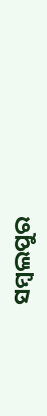ସମ୍ବଲପୁର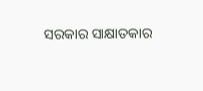ସରକାର ସାକ୍ଷାତକାର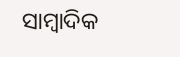ସାମ୍ବାଦିକ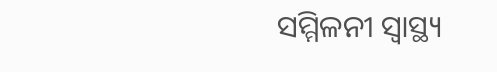ସମ୍ମିଳନୀ ସ୍ୱାସ୍ଥ୍ୟ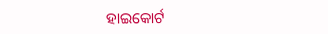ହାଇକୋର୍ଟ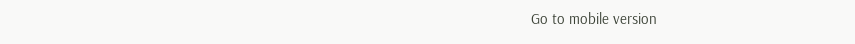Go to mobile version